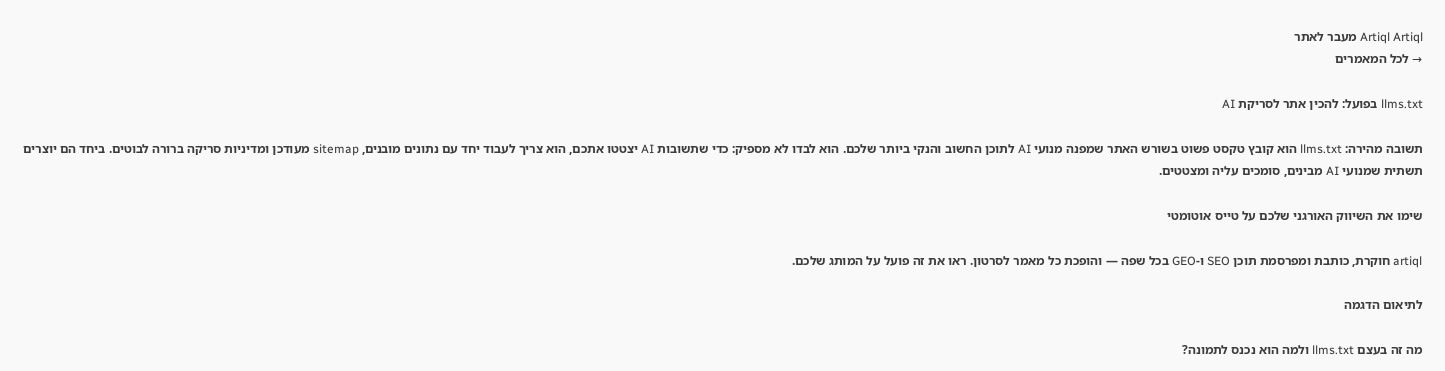Artiql Artiql מעבר לאתר
→ לכל המאמרים

llms.txt בפועל: להכין אתר לסריקת AI

תשובה מהירה: llms.txt הוא קובץ טקסט פשוט בשורש האתר שמפנה מנועי AI לתוכן החשוב והנקי ביותר שלכם. הוא לבדו לא מספיק: כדי שתשובות AI יצטטו אתכם, הוא צריך לעבוד יחד עם נתונים מובנים, sitemap מעודכן ומדיניות סריקה ברורה לבוטים. ביחד הם יוצרים תשתית שמנועי AI מבינים, סומכים עליה ומצטטים.

שימו את השיווק האורגני שלכם על טייס אוטומטי

artiql חוקרת, כותבת ומפרסמת תוכן SEO ו‑GEO בכל שפה — והופכת כל מאמר לסרטון. ראו את זה פועל על המותג שלכם.

לתיאום הדגמה

מה זה בעצם llms.txt ולמה הוא נכנס לתמונה?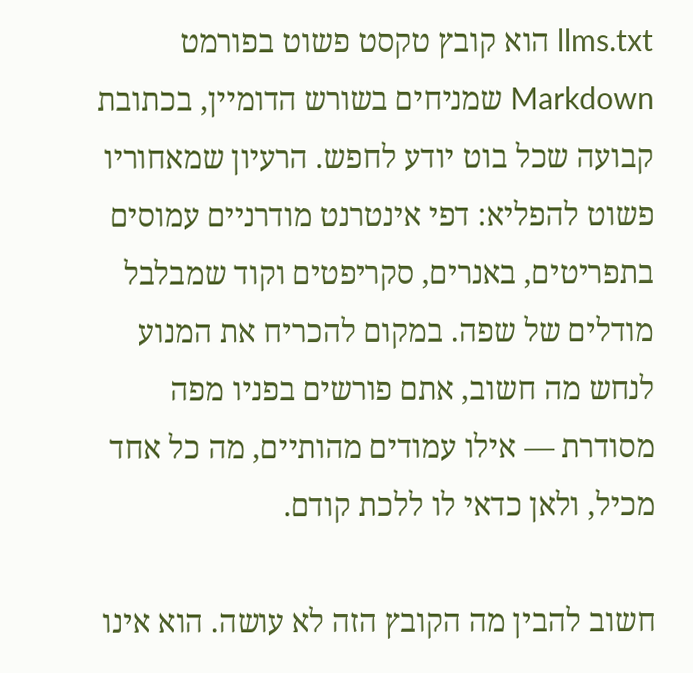llms.txt הוא קובץ טקסט פשוט בפורמט Markdown שמניחים בשורש הדומיין, בכתובת קבועה שכל בוט יודע לחפש. הרעיון שמאחוריו פשוט להפליא: דפי אינטרנט מודרניים עמוסים בתפריטים, באנרים, סקריפטים וקוד שמבלבל מודלים של שפה. במקום להכריח את המנוע לנחש מה חשוב, אתם פורשים בפניו מפה מסודרת — אילו עמודים מהותיים, מה כל אחד מכיל, ולאן כדאי לו ללכת קודם.

חשוב להבין מה הקובץ הזה לא עושה. הוא אינו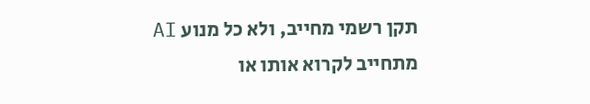תקן רשמי מחייב, ולא כל מנוע AI מתחייב לקרוא אותו או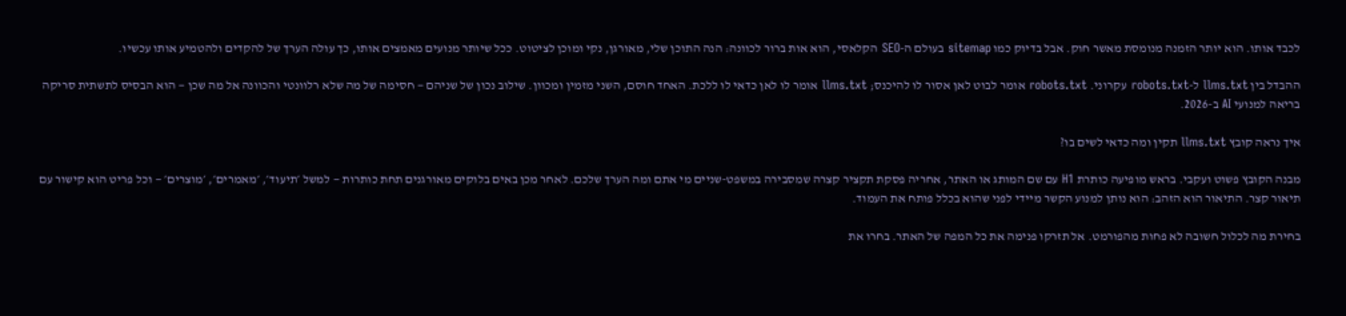לכבד אותו. הוא יותר הזמנה מנומסת מאשר חוק. אבל בדיוק כמו sitemap בעולם ה-SEO הקלאסי, הוא אות ברור לכוונה: הנה התוכן שלי, מאורגן, נקי ומוכן לציטוט. ככל שיותר מנועים מאמצים אותו, כך עולה הערך של להקדים ולהטמיע אותו עכשיו.

ההבדל בין llms.txt ל-robots.txt עקרוני. robots.txt אומר לבוט לאן אסור לו להיכנס; llms.txt אומר לו לאן כדאי לו ללכת. האחד חוסם, השני מזמין ומכוון. שילוב נכון של שניהם — חסימה של מה שלא רלוונטי והכוונה אל מה שכן — הוא הבסיס לתשתית סריקה בריאה למנועי AI ב-2026.

איך נראה קובץ llms.txt תקין ומה כדאי לשים בו?

מבנה הקובץ פשוט ועקבי. בראש מופיעה כותרת H1 עם שם המותג או האתר, אחריה פסקת תקציר קצרה שמסבירה במשפט-שניים מי אתם ומה הערך שלכם. לאחר מכן באים בלוקים מאורגנים תחת כותרות — למשל ׳תיעוד׳, ׳מאמרים׳, ׳מוצרים׳ — וכל פריט הוא קישור עם תיאור קצר. התיאור הוא הזהב: הוא נותן למנוע הקשר מיידי לפני שהוא בכלל פותח את העמוד.

בחירת מה לכלול חשובה לא פחות מהפורמט. אל תזרקו פנימה את כל המפה של האתר. בחרו את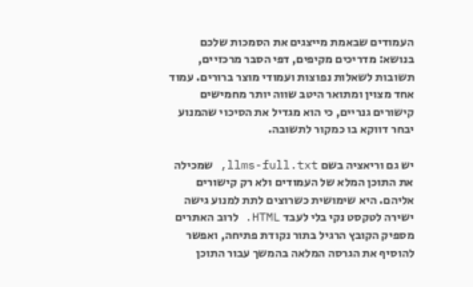העמודים שבאמת מייצגים את הסמכות שלכם בנושא: מדריכים מקיפים, דפי הסבר מרכזיים, תשובות לשאלות נפוצות ועמודי מוצר ברורים. עמוד אחד מצוין ומתואר היטב שווה יותר מחמישים קישורים גנריים, כי הוא מגדיל את הסיכוי שהמנוע יבחר דווקא בו כמקור לתשובה.

יש גם וריאציה בשם llms-full.txt, שמכילה את התוכן המלא של העמודים ולא רק קישורים אליהם. היא שימושית כשרוצים לתת למנוע גישה ישירה לטקסט נקי בלי לעבד HTML. לרוב האתרים מספיק הקובץ הרגיל בתור נקודת פתיחה, ואפשר להוסיף את הגרסה המלאה בהמשך עבור התוכן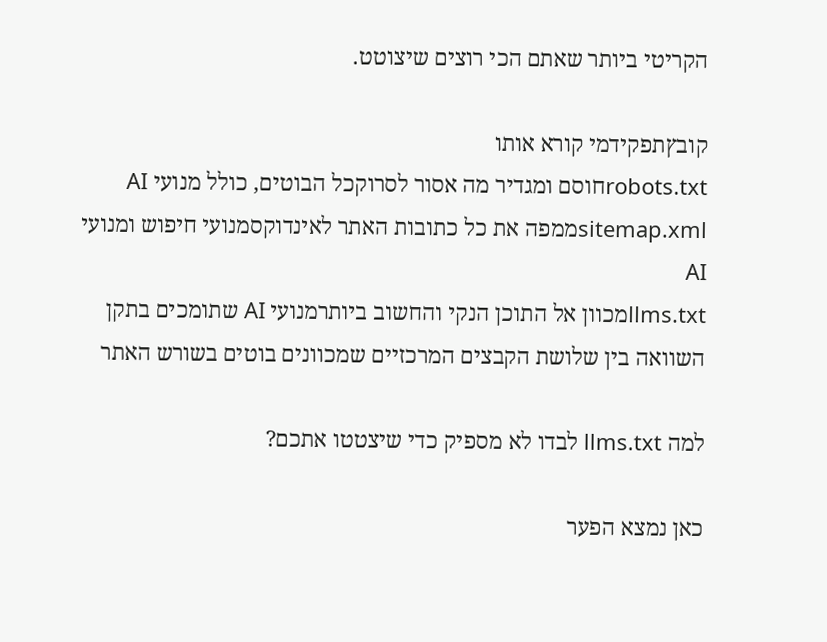הקריטי ביותר שאתם הכי רוצים שיצוטט.

קובץתפקידמי קורא אותו
robots.txtחוסם ומגדיר מה אסור לסרוקכל הבוטים, כולל מנועי AI
sitemap.xmlממפה את כל כתובות האתר לאינדוקסמנועי חיפוש ומנועי AI
llms.txtמכוון אל התוכן הנקי והחשוב ביותרמנועי AI שתומכים בתקן
השוואה בין שלושת הקבצים המרכזיים שמכוונים בוטים בשורש האתר

למה llms.txt לבדו לא מספיק כדי שיצטטו אתכם?

כאן נמצא הפער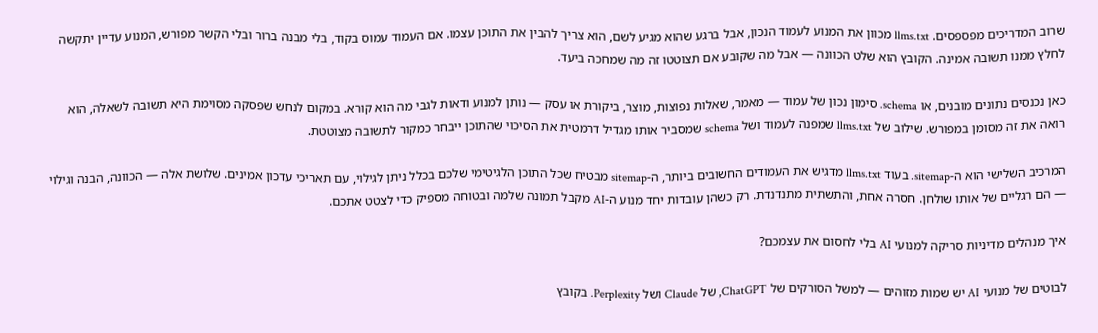שרוב המדריכים מפספסים. llms.txt מכוון את המנוע לעמוד הנכון, אבל ברגע שהוא מגיע לשם, הוא צריך להבין את התוכן עצמו. אם העמוד עמוס בקוד, בלי מבנה ברור ובלי הקשר מפורש, המנוע עדיין יתקשה לחלץ ממנו תשובה אמינה. הקובץ הוא שלט הכוונה — אבל מה שקובע אם תצוטטו זה מה שמחכה ביעד.

כאן נכנסים נתונים מובנים, או schema. סימון נכון של עמוד — מאמר, שאלות נפוצות, מוצר, ביקורת או עסק — נותן למנוע ודאות לגבי מה הוא קורא. במקום לנחש שפסקה מסוימת היא תשובה לשאלה, הוא רואה את זה מסומן במפורש. שילוב של llms.txt שמפנה לעמוד ושל schema שמסביר אותו מגדיל דרמטית את הסיכוי שהתוכן ייבחר כמקור לתשובה מצוטטת.

המרכיב השלישי הוא ה-sitemap. בעוד llms.txt מדגיש את העמודים החשובים ביותר, ה-sitemap מבטיח שכל התוכן הלגיטימי שלכם בכלל ניתן לגילוי, עם תאריכי עדכון אמינים. שלושת אלה — הכוונה, הבנה וגילוי — הם רגליים של אותו שולחן. חסרה אחת, והתשתית מתנדנדת. רק כשהן עובדות יחד מנוע ה-AI מקבל תמונה שלמה ובטוחה מספיק כדי לצטט אתכם.

איך מנהלים מדיניות סריקה למנועי AI בלי לחסום את עצמכם?

לבוטים של מנועי AI יש שמות מזוהים — למשל הסורקים של ChatGPT, של Claude ושל Perplexity. בקובץ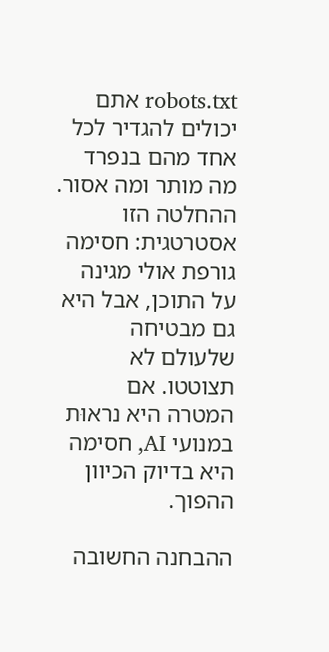robots.txt אתם יכולים להגדיר לכל אחד מהם בנפרד מה מותר ומה אסור. ההחלטה הזו אסטרטגית: חסימה גורפת אולי מגינה על התוכן, אבל היא גם מבטיחה שלעולם לא תצוטטו. אם המטרה היא נראוּת במנועי AI, חסימה היא בדיוק הכיוון ההפוך.

ההבחנה החשובה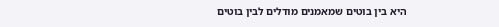היא בין בוטים שמאמנים מודלים לבין בוטים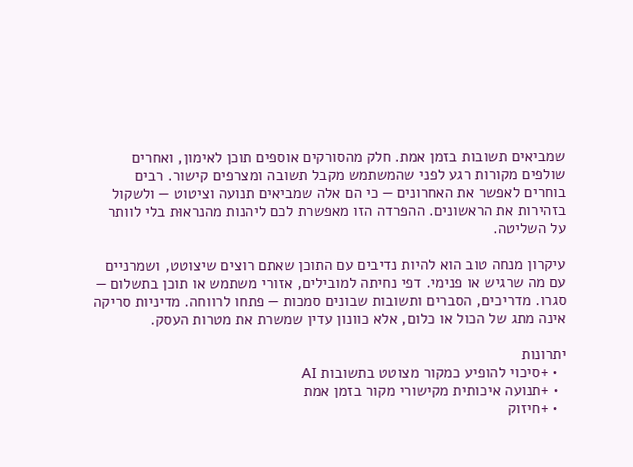שמביאים תשובות בזמן אמת. חלק מהסורקים אוספים תוכן לאימון, ואחרים שולפים מקורות רגע לפני שהמשתמש מקבל תשובה ומצרפים קישור. רבים בוחרים לאפשר את האחרונים — כי הם אלה שמביאים תנועה וציטוט — ולשקול בזהירות את הראשונים. ההפרדה הזו מאפשרת לכם ליהנות מהנראוּת בלי לוותר על השליטה.

עיקרון מנחה טוב הוא להיות נדיבים עם התוכן שאתם רוצים שיצוטט, ושמרניים עם מה שרגיש או פנימי. דפי נחיתה למובילים, אזורי משתמש או תוכן בתשלום — סגרו. מדריכים, הסברים ותשובות שבונים סמכות — פתחו לרווחה. מדיניות סריקה אינה מתג של הכול או כלום, אלא כוונון עדין שמשרת את מטרות העסק.

יתרונות
  • +סיכוי להופיע כמקור מצוטט בתשובות AI
  • +תנועה איכותית מקישורי מקור בזמן אמת
  • +חיזוק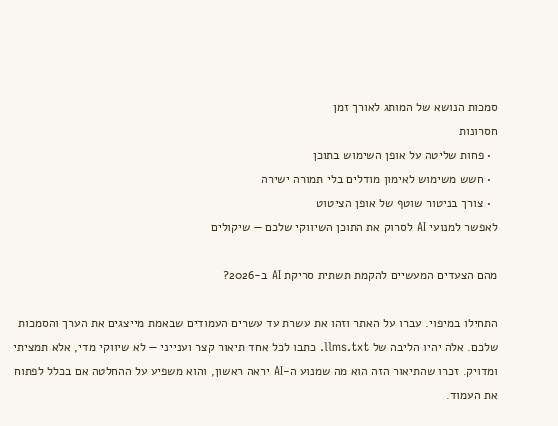סמכות הנושא של המותג לאורך זמן
חסרונות
  • פחות שליטה על אופן השימוש בתוכן
  • חשש משימוש לאימון מודלים בלי תמורה ישירה
  • צורך בניטור שוטף של אופן הציטוט
לאפשר למנועי AI לסרוק את התוכן השיווקי שלכם — שיקולים

מהם הצעדים המעשיים להקמת תשתית סריקת AI ב-2026?

התחילו במיפוי. עברו על האתר וזהו את עשרת עד עשרים העמודים שבאמת מייצגים את הערך והסמכות שלכם. אלה יהיו הליבה של llms.txt. כתבו לכל אחד תיאור קצר וענייני — לא שיווקי מדי, אלא תמציתי ומדויק. זכרו שהתיאור הזה הוא מה שמנוע ה-AI יראה ראשון, והוא משפיע על ההחלטה אם בכלל לפתוח את העמוד.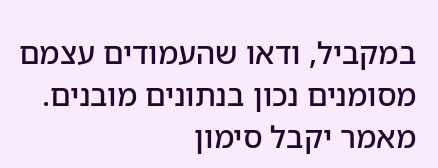במקביל, ודאו שהעמודים עצמם מסומנים נכון בנתונים מובנים. מאמר יקבל סימון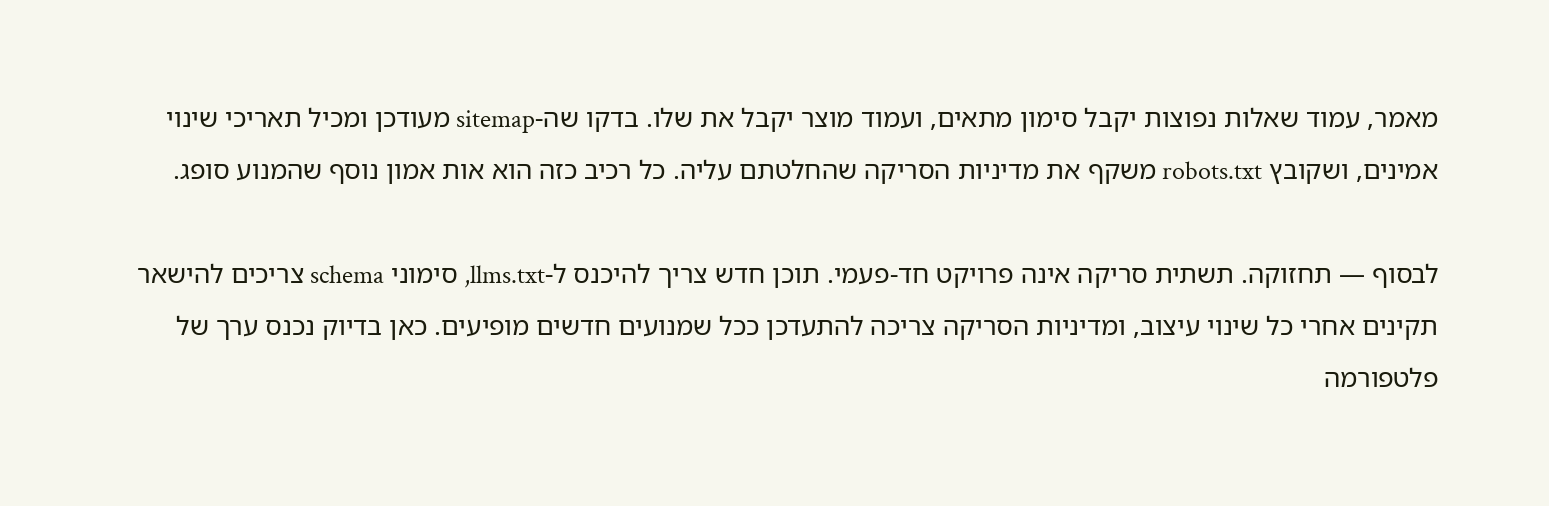מאמר, עמוד שאלות נפוצות יקבל סימון מתאים, ועמוד מוצר יקבל את שלו. בדקו שה-sitemap מעודכן ומכיל תאריכי שינוי אמינים, ושקובץ robots.txt משקף את מדיניות הסריקה שהחלטתם עליה. כל רכיב כזה הוא אות אמון נוסף שהמנוע סופג.

לבסוף — תחזוקה. תשתית סריקה אינה פרויקט חד-פעמי. תוכן חדש צריך להיכנס ל-llms.txt, סימוני schema צריכים להישאר תקינים אחרי כל שינוי עיצוב, ומדיניות הסריקה צריכה להתעדכן ככל שמנועים חדשים מופיעים. כאן בדיוק נכנס ערך של פלטפורמה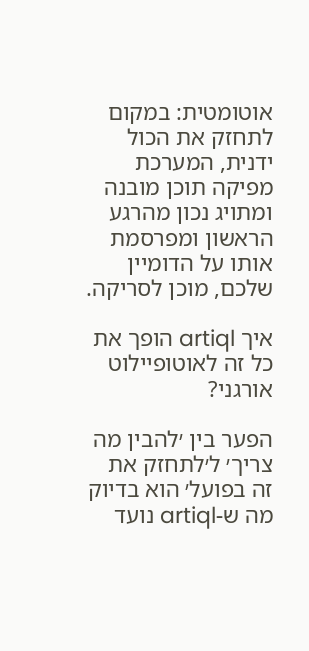אוטומטית: במקום לתחזק את הכול ידנית, המערכת מפיקה תוכן מובנה ומתויג נכון מהרגע הראשון ומפרסמת אותו על הדומיין שלכם, מוכן לסריקה.

איך artiql הופך את כל זה לאוטופיילוט אורגני?

הפער בין ׳להבין מה צריך׳ ל׳לתחזק את זה בפועל׳ הוא בדיוק מה ש-artiql נועד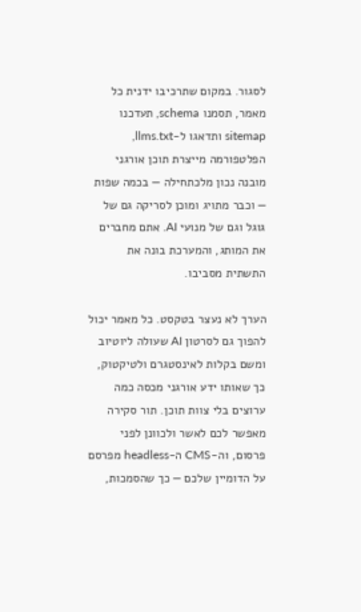לסגור. במקום שתרכיבו ידנית כל מאמר, תסמנו schema, תעדכנו sitemap ותדאגו ל-llms.txt, הפלטפורמה מייצרת תוכן אורגני מובנה נכון מלכתחילה — בכמה שפות — וכבר מתויג ומוכן לסריקה גם של גוגל וגם של מנועי AI. אתם מחברים את המותג, והמערכת בונה את התשתית מסביבו.

הערך לא נעצר בטקסט. כל מאמר יכול להפוך גם לסרטון AI שעולה ליוטיוב ומשם בקלות לאינסטגרם ולטיקטוק, כך שאותו ידע אורגני מכסה כמה ערוצים בלי צוות תוכן. תור סקירה מאפשר לכם לאשר ולכוונן לפני פרסום, וה-CMS ה-headless מפרסם על הדומיין שלכם — כך שהסמכות,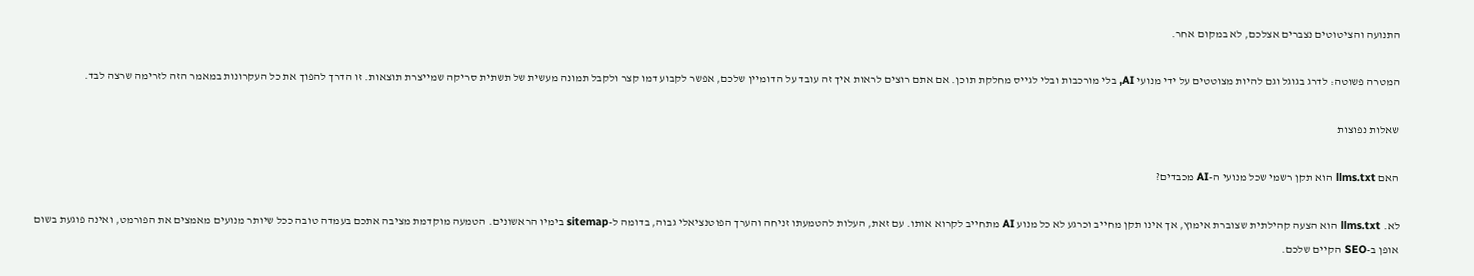התנועה והציטוטים נצברים אצלכם, לא במקום אחר.

המטרה פשוטה: לדרג בגוגל וגם להיות מצוטטים על ידי מנועי AI, בלי מורכבות ובלי לגייס מחלקת תוכן. אם אתם רוצים לראות איך זה עובד על הדומיין שלכם, אפשר לקבוע דמו קצר ולקבל תמונה מעשית של תשתית סריקה שמייצרת תוצאות. זו הדרך להפוך את כל העקרונות במאמר הזה לזרימה שרצה לבד.

שאלות נפוצות

האם llms.txt הוא תקן רשמי שכל מנועי ה-AI מכבדים?

לא. llms.txt הוא הצעה קהילתית שצוברת אימוץ, אך אינו תקן מחייב וכרגע לא כל מנוע AI מתחייב לקרוא אותו. עם זאת, העלות להטמעתו זניחה והערך הפוטנציאלי גבוה, בדומה ל-sitemap בימיו הראשונים. הטמעה מוקדמת מציבה אתכם בעמדה טובה ככל שיותר מנועים מאמצים את הפורמט, ואינה פוגעת בשום אופן ב-SEO הקיים שלכם.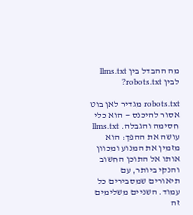מה ההבדל בין llms.txt לבין robots.txt?

robots.txt מגדיר לאן בוט אסור להיכנס — הוא כלי חסימה והגבלה. llms.txt עושה את ההפך: הוא מזמין את המנוע ומכוון אותו אל התוכן החשוב והנקי ביותר, עם תיאורים שמסבירים כל עמוד. השניים משלימים זה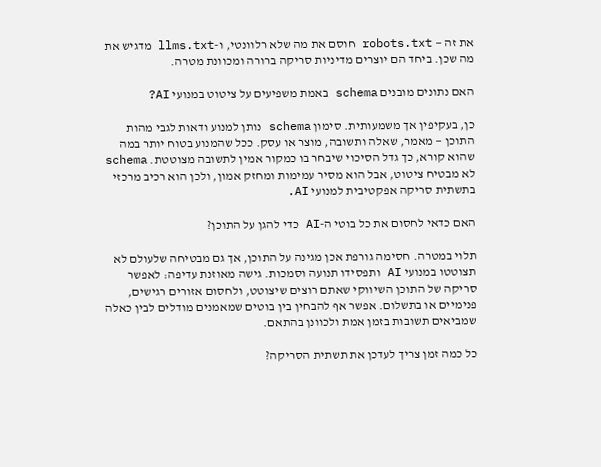את זה — robots.txt חוסם את מה שלא רלוונטי, ו-llms.txt מדגיש את מה שכן. ביחד הם יוצרים מדיניות סריקה ברורה ומכוונת מטרה.

האם נתונים מובנים schema באמת משפיעים על ציטוט במנועי AI?

כן, בעקיפין אך משמעותית. סימון schema נותן למנוע ודאות לגבי מהות התוכן — מאמר, שאלה ותשובה, מוצר או עסק. ככל שהמנוע בטוח יותר במה שהוא קורא, כך גדל הסיכוי שיבחר בו כמקור אמין לתשובה מצוטטת. schema לא מבטיח ציטוט, אבל הוא מסיר עמימות ומחזק אמון, ולכן הוא רכיב מרכזי בתשתית סריקה אפקטיבית למנועי AI.

האם כדאי לחסום את כל בוטי ה-AI כדי להגן על התוכן?

תלוי במטרה. חסימה גורפת אכן מגינה על התוכן, אך גם מבטיחה שלעולם לא תצוטטו במנועי AI ותפסידו תנועה וסמכות. גישה מאוזנת עדיפה: לאפשר סריקה של התוכן השיווקי שאתם רוצים שיצוטט, ולחסום אזורים רגישים, פנימיים או בתשלום. אפשר אף להבחין בין בוטים שמאמנים מודלים לבין כאלה שמביאים תשובות בזמן אמת ולכוונן בהתאם.

כל כמה זמן צריך לעדכן את תשתית הסריקה?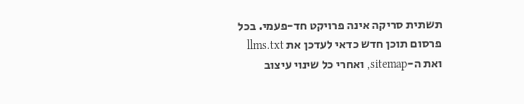תשתית סריקה אינה פרויקט חד-פעמי. בכל פרסום תוכן חדש כדאי לעדכן את llms.txt ואת ה-sitemap, ואחרי כל שינוי עיצוב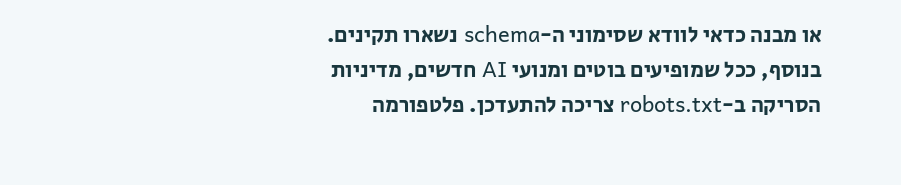או מבנה כדאי לוודא שסימוני ה-schema נשארו תקינים. בנוסף, ככל שמופיעים בוטים ומנועי AI חדשים, מדיניות הסריקה ב-robots.txt צריכה להתעדכן. פלטפורמה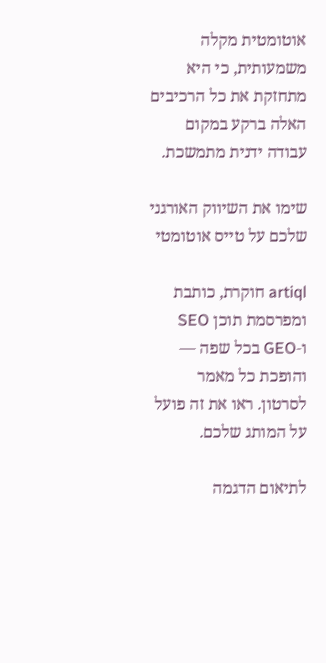אוטומטית מקלה משמעותית, כי היא מתחזקת את כל הרכיבים האלה ברקע במקום עבודה ידנית מתמשכת.

שימו את השיווק האורגני שלכם על טייס אוטומטי

artiql חוקרת, כותבת ומפרסמת תוכן SEO ו‑GEO בכל שפה — והופכת כל מאמר לסרטון. ראו את זה פועל על המותג שלכם.

לתיאום הדגמה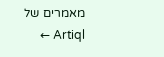מאמרים של Artiql ←